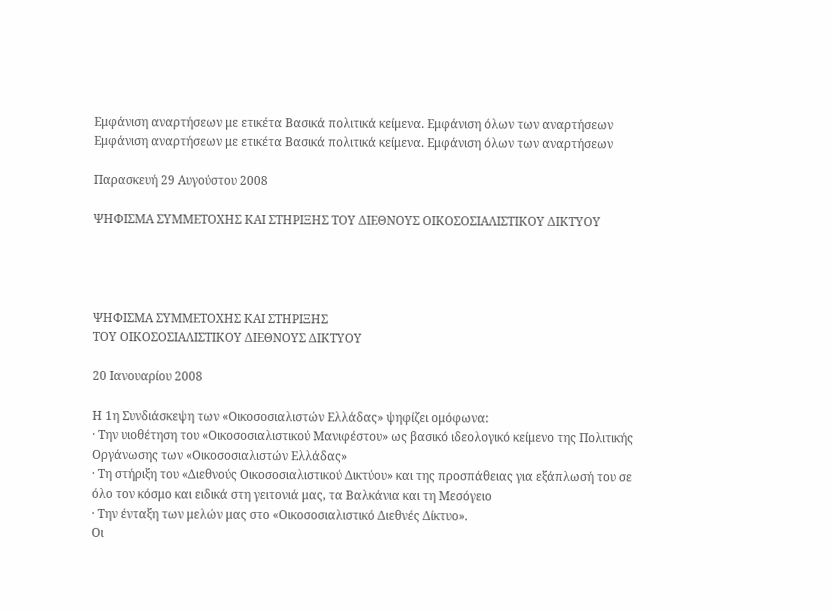Εμφάνιση αναρτήσεων με ετικέτα Βασικά πολιτικά κείμενα. Εμφάνιση όλων των αναρτήσεων
Εμφάνιση αναρτήσεων με ετικέτα Βασικά πολιτικά κείμενα. Εμφάνιση όλων των αναρτήσεων

Παρασκευή 29 Αυγούστου 2008

ΨΗΦΙΣΜΑ ΣΥΜΜΕΤΟΧΗΣ ΚΑΙ ΣΤΗΡΙΞΗΣ ΤΟΥ ΔΙΕΘΝΟΥΣ ΟΙΚΟΣΟΣΙΑΛΙΣΤΙΚΟΥ ΔΙΚΤΥΟΥ




ΨΗΦΙΣΜΑ ΣΥΜΜΕΤΟΧΗΣ ΚΑΙ ΣΤΗΡΙΞΗΣ
ΤΟΥ ΟΙΚΟΣΟΣΙΑΛΙΣΤΙΚΟΥ ΔΙΕΘΝΟΥΣ ΔΙΚΤΥΟΥ

20 Ιανουαρίου 2008

Η 1η Συνδιάσκεψη των «Οικοσοσιαλιστών Ελλάδας» ψηφίζει ομόφωνα:
· Την υιοθέτηση του «Οικοσοσιαλιστικού Μανιφέστου» ως βασικό ιδεολογικό κείμενο της Πολιτικής Οργάνωσης των «Οικοσοσιαλιστών Ελλάδας»
· Τη στήριξη του «Διεθνούς Οικοσοσιαλιστικού Δικτύου» και της προσπάθειας για εξάπλωσή του σε όλο τον κόσμο και ειδικά στη γειτονιά μας, τα Βαλκάνια και τη Μεσόγειο
· Την ένταξη των μελών μας στο «Οικοσοσιαλιστικό Διεθνές Δίκτυο».
Οι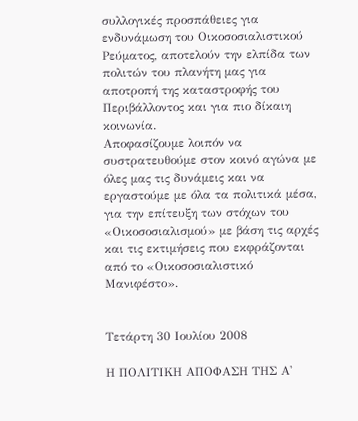συλλογικές προσπάθειες για ενδυνάμωση του Οικοσοσιαλιστικού Ρεύματος, αποτελούν την ελπίδα των πολιτών του πλανήτη μας για αποτροπή της καταστροφής του Περιβάλλοντος και για πιο δίκαιη κοινωνία.
Αποφασίζουμε λοιπόν να συστρατευθούμε στον κοινό αγώνα με όλες μας τις δυνάμεις και να εργαστούμε με όλα τα πολιτικά μέσα, για την επίτευξη των στόχων του «Οικοσοσιαλισμού» με βάση τις αρχές και τις εκτιμήσεις που εκφράζονται από το «Οικοσοσιαλιστικό Μανιφέστο».


Τετάρτη 30 Ιουλίου 2008

Η ΠΟΛΙΤΙΚΗ ΑΠΟΦΑΣΗ ΤΗΣ Α'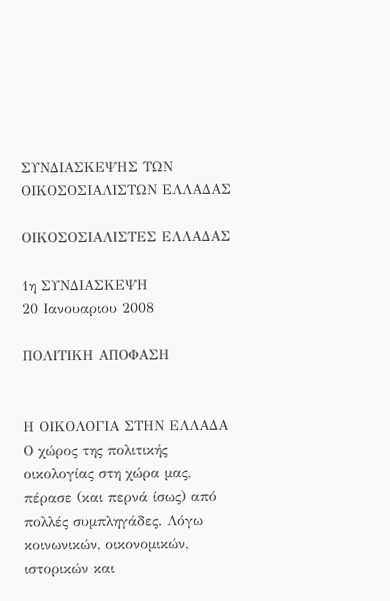ΣΥΝΔΙΑΣΚΕΨΗΣ ΤΩΝ ΟΙΚΟΣΟΣΙΑΛΙΣΤΩΝ ΕΛΛΑΔΑΣ

ΟΙΚΟΣΟΣΙΑΛΙΣΤΕΣ ΕΛΛΑΔΑΣ

1η ΣΥΝΔΙΑΣΚΕΨΗ
20 Ιανουαριου 2008

ΠΟΛΙΤΙΚΗ ΑΠΟΦΑΣΗ


Η ΟΙΚΟΛΟΓΙΑ ΣΤΗΝ ΕΛΛΑΔΑ
Ο χώρος της πολιτικής οικολογίας στη χώρα μας, πέρασε (και περνά ίσως) από πολλές συμπληγάδες. Λόγω κοινωνικών, οικονομικών, ιστορικών και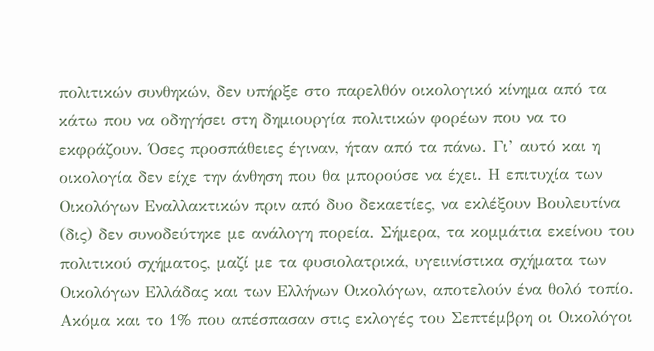πολιτικών συνθηκών, δεν υπήρξε στο παρελθόν οικολογικό κίνημα από τα κάτω που να οδηγήσει στη δημιουργία πολιτικών φορέων που να το εκφράζουν. Όσες προσπάθειες έγιναν, ήταν από τα πάνω. Γι’ αυτό και η οικολογία δεν είχε την άνθηση που θα μπορούσε να έχει. Η επιτυχία των Οικολόγων Εναλλακτικών πριν από δυο δεκαετίες, να εκλέξουν Βουλευτίνα (δις) δεν συνοδεύτηκε με ανάλογη πορεία. Σήμερα, τα κομμάτια εκείνου του πολιτικού σχήματος, μαζί με τα φυσιολατρικά, υγειινίστικα σχήματα των Οικολόγων Ελλάδας και των Ελλήνων Οικολόγων, αποτελούν ένα θολό τοπίο. Ακόμα και το 1% που απέσπασαν στις εκλογές του Σεπτέμβρη οι Οικολόγοι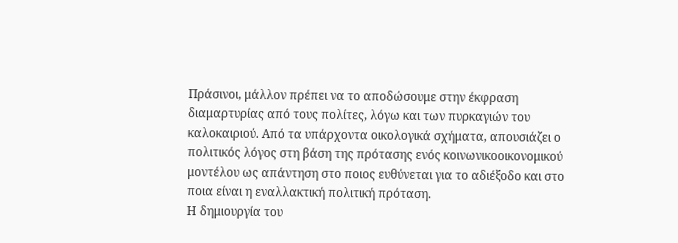Πράσινοι, μάλλον πρέπει να το αποδώσουμε στην έκφραση διαμαρτυρίας από τους πολίτες, λόγω και των πυρκαγιών του καλοκαιριού. Από τα υπάρχοντα οικολογικά σχήματα, απουσιάζει ο πολιτικός λόγος στη βάση της πρότασης ενός κοινωνικοοικονομικού μοντέλου ως απάντηση στο ποιος ευθύνεται για το αδιέξοδο και στο ποια είναι η εναλλακτική πολιτική πρόταση.
Η δημιουργία του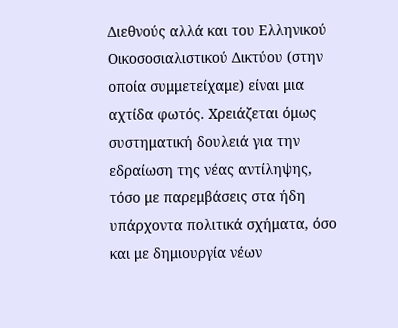Διεθνούς αλλά και του Ελληνικού Οικοσοσιαλιστικού Δικτύου (στην οποία συμμετείχαμε) είναι μια αχτίδα φωτός. Χρειάζεται όμως συστηματική δουλειά για την εδραίωση της νέας αντίληψης, τόσο με παρεμβάσεις στα ήδη υπάρχοντα πολιτικά σχήματα, όσο και με δημιουργία νέων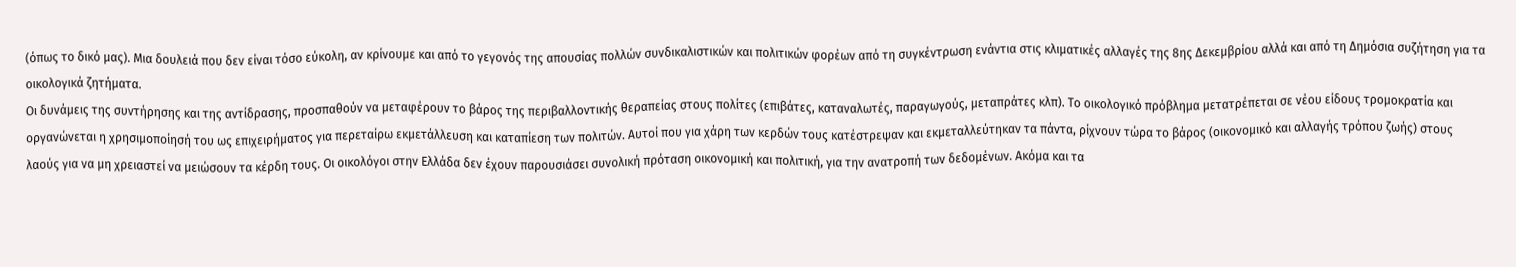(όπως το δικό μας). Μια δουλειά που δεν είναι τόσο εύκολη, αν κρίνουμε και από το γεγονός της απουσίας πολλών συνδικαλιστικών και πολιτικών φορέων από τη συγκέντρωση ενάντια στις κλιματικές αλλαγές της 8ης Δεκεμβρίου αλλά και από τη Δημόσια συζήτηση για τα οικολογικά ζητήματα.
Οι δυνάμεις της συντήρησης και της αντίδρασης, προσπαθούν να μεταφέρουν το βάρος της περιβαλλοντικής θεραπείας στους πολίτες (επιβάτες, καταναλωτές, παραγωγούς, μεταπράτες κλπ). Το οικολογικό πρόβλημα μετατρέπεται σε νέου είδους τρομοκρατία και οργανώνεται η χρησιμοποίησή του ως επιχειρήματος για περεταίρω εκμετάλλευση και καταπίεση των πολιτών. Αυτοί που για χάρη των κερδών τους κατέστρεψαν και εκμεταλλεύτηκαν τα πάντα, ρίχνουν τώρα το βάρος (οικονομικό και αλλαγής τρόπου ζωής) στους λαούς για να μη χρειαστεί να μειώσουν τα κέρδη τους. Οι οικολόγοι στην Ελλάδα δεν έχουν παρουσιάσει συνολική πρόταση οικονομική και πολιτική, για την ανατροπή των δεδομένων. Ακόμα και τα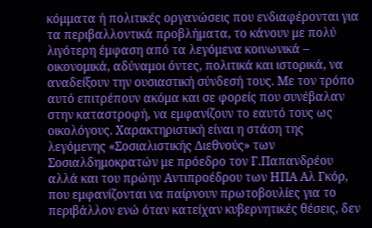κόμματα ή πολιτικές οργανώσεις που ενδιαφέρονται για τα περιβαλλοντικά προβλήματα, το κάνουν με πολύ λιγότερη έμφαση από τα λεγόμενα κοινωνικά – οικονομικά, αδύναμοι όντες, πολιτικά και ιστορικά, να αναδείξουν την ουσιαστική σύνδεσή τους. Με τον τρόπο αυτό επιτρέπουν ακόμα και σε φορείς που συνέβαλαν στην καταστροφή, να εμφανίζουν το εαυτό τους ως οικολόγους. Χαρακτηριστική είναι η στάση της λεγόμενης «Σοσιαλιστικής Διεθνούς» των Σοσιαλδημοκρατών με πρόεδρο τον Γ.Παπανδρέου αλλά και του πρώην Αντιπροέδρου των ΗΠΑ Αλ Γκόρ, που εμφανίζονται να παίρνουν πρωτοβουλίες για το περιβάλλον ενώ όταν κατείχαν κυβερνητικές θέσεις, δεν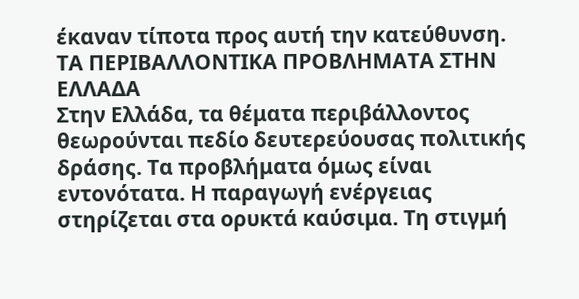έκαναν τίποτα προς αυτή την κατεύθυνση.
ΤΑ ΠΕΡΙΒΑΛΛΟΝΤΙΚΑ ΠΡΟΒΛΗΜΑΤΑ ΣΤΗΝ ΕΛΛΑΔΑ
Στην Ελλάδα, τα θέματα περιβάλλοντος θεωρούνται πεδίο δευτερεύουσας πολιτικής δράσης. Τα προβλήματα όμως είναι εντονότατα. Η παραγωγή ενέργειας στηρίζεται στα ορυκτά καύσιμα. Τη στιγμή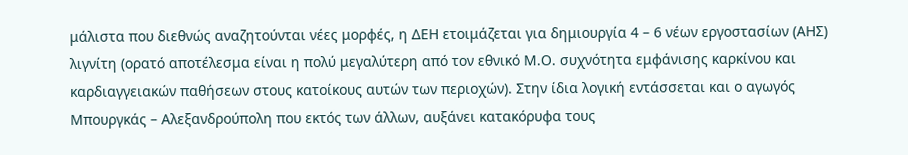μάλιστα που διεθνώς αναζητούνται νέες μορφές, η ΔΕΗ ετοιμάζεται για δημιουργία 4 – 6 νέων εργοστασίων (ΑΗΣ) λιγνίτη (ορατό αποτέλεσμα είναι η πολύ μεγαλύτερη από τον εθνικό Μ.Ο. συχνότητα εμφάνισης καρκίνου και καρδιαγγειακών παθήσεων στους κατοίκους αυτών των περιοχών). Στην ίδια λογική εντάσσεται και ο αγωγός Μπουργκάς – Αλεξανδρούπολη που εκτός των άλλων, αυξάνει κατακόρυφα τους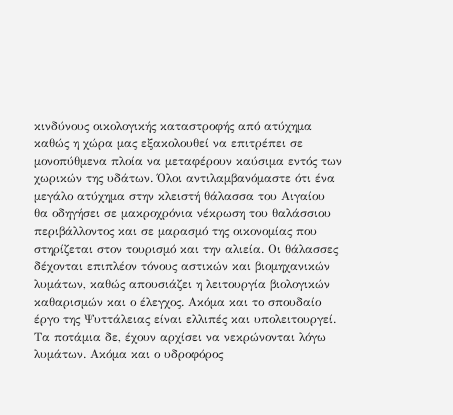κινδύνους οικολογικής καταστροφής από ατύχημα καθώς η χώρα μας εξακολουθεί να επιτρέπει σε μονοπύθμενα πλοία να μεταφέρουν καύσιμα εντός των χωρικών της υδάτων. Όλοι αντιλαμβανόμαστε ότι ένα μεγάλο ατύχημα στην κλειστή θάλασσα του Αιγαίου θα οδηγήσει σε μακροχρόνια νέκρωση του θαλάσσιου περιβάλλοντος και σε μαρασμό της οικονομίας που στηρίζεται στον τουρισμό και την αλιεία. Οι θάλασσες δέχονται επιπλέον τόνους αστικών και βιομηχανικών λυμάτων, καθώς απουσιάζει η λειτουργία βιολογικών καθαρισμών και ο έλεγχος. Ακόμα και το σπουδαίο έργο της Ψυττάλειας είναι ελλιπές και υπολειτουργεί. Τα ποτάμια δε, έχουν αρχίσει να νεκρώνονται λόγω λυμάτων. Ακόμα και ο υδροφόρος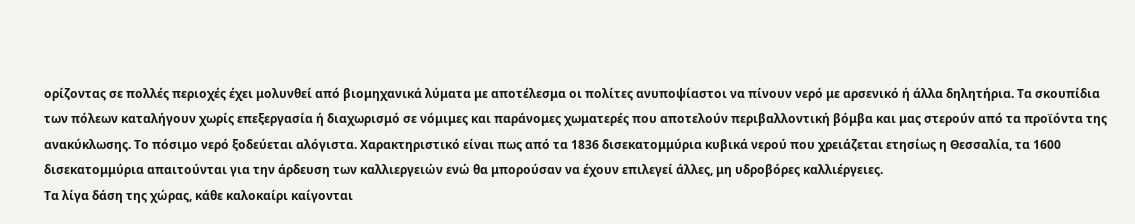ορίζοντας σε πολλές περιοχές έχει μολυνθεί από βιομηχανικά λύματα με αποτέλεσμα οι πολίτες ανυποψίαστοι να πίνουν νερό με αρσενικό ή άλλα δηλητήρια. Τα σκουπίδια των πόλεων καταλήγουν χωρίς επεξεργασία ή διαχωρισμό σε νόμιμες και παράνομες χωματερές που αποτελούν περιβαλλοντική βόμβα και μας στερούν από τα προϊόντα της ανακύκλωσης. Το πόσιμο νερό ξοδεύεται αλόγιστα. Χαρακτηριστικό είναι πως από τα 1836 δισεκατομμύρια κυβικά νερού που χρειάζεται ετησίως η Θεσσαλία, τα 1600 δισεκατομμύρια απαιτούνται για την άρδευση των καλλιεργειών ενώ θα μπορούσαν να έχουν επιλεγεί άλλες, μη υδροβόρες καλλιέργειες.
Τα λίγα δάση της χώρας, κάθε καλοκαίρι καίγονται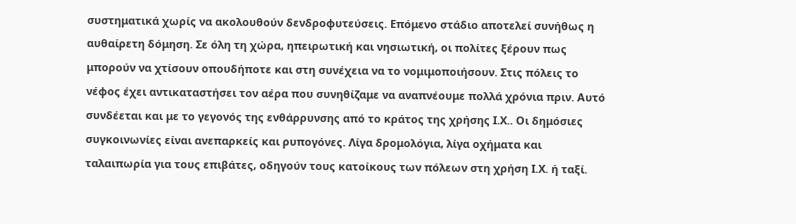συστηματικά χωρίς να ακολουθούν δενδροφυτεύσεις. Επόμενο στάδιο αποτελεί συνήθως η αυθαίρετη δόμηση. Σε όλη τη χώρα, ηπειρωτική και νησιωτική, οι πολίτες ξέρουν πως μπορούν να χτίσουν οπουδήποτε και στη συνέχεια να το νομιμοποιήσουν. Στις πόλεις το νέφος έχει αντικαταστήσει τον αέρα που συνηθίζαμε να αναπνέουμε πολλά χρόνια πριν. Αυτό συνδέεται και με το γεγονός της ενθάρρυνσης από το κράτος της χρήσης Ι.Χ.. Οι δημόσιες συγκοινωνίες είναι ανεπαρκείς και ρυπογόνες. Λίγα δρομολόγια, λίγα οχήματα και ταλαιπωρία για τους επιβάτες, οδηγούν τους κατοίκους των πόλεων στη χρήση Ι.Χ. ή ταξί.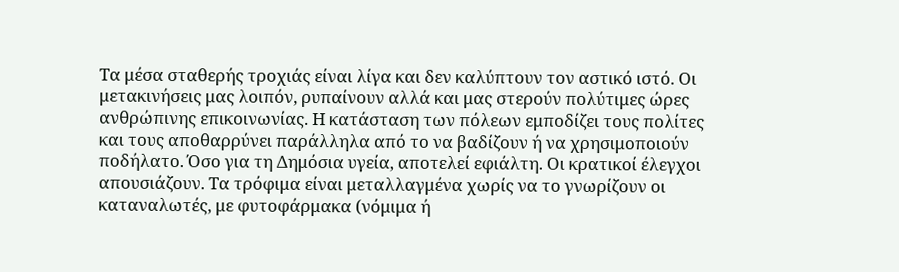Τα μέσα σταθερής τροχιάς είναι λίγα και δεν καλύπτουν τον αστικό ιστό. Οι μετακινήσεις μας λοιπόν, ρυπαίνουν αλλά και μας στερούν πολύτιμες ώρες ανθρώπινης επικοινωνίας. Η κατάσταση των πόλεων εμποδίζει τους πολίτες και τους αποθαρρύνει παράλληλα από το να βαδίζουν ή να χρησιμοποιούν ποδήλατο. Όσο για τη Δημόσια υγεία, αποτελεί εφιάλτη. Οι κρατικοί έλεγχοι απουσιάζουν. Τα τρόφιμα είναι μεταλλαγμένα χωρίς να το γνωρίζουν οι καταναλωτές, με φυτοφάρμακα (νόμιμα ή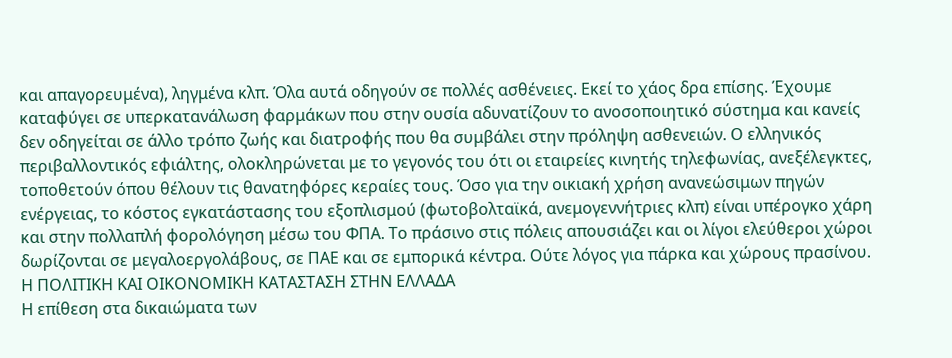και απαγορευμένα), ληγμένα κλπ. Όλα αυτά οδηγούν σε πολλές ασθένειες. Εκεί το χάος δρα επίσης. Έχουμε καταφύγει σε υπερκατανάλωση φαρμάκων που στην ουσία αδυνατίζουν το ανοσοποιητικό σύστημα και κανείς δεν οδηγείται σε άλλο τρόπο ζωής και διατροφής που θα συμβάλει στην πρόληψη ασθενειών. Ο ελληνικός περιβαλλοντικός εφιάλτης, ολοκληρώνεται με το γεγονός του ότι οι εταιρείες κινητής τηλεφωνίας, ανεξέλεγκτες, τοποθετούν όπου θέλουν τις θανατηφόρες κεραίες τους. Όσο για την οικιακή χρήση ανανεώσιμων πηγών ενέργειας, το κόστος εγκατάστασης του εξοπλισμού (φωτοβολταϊκά, ανεμογεννήτριες κλπ) είναι υπέρογκο χάρη και στην πολλαπλή φορολόγηση μέσω του ΦΠΑ. Το πράσινο στις πόλεις απουσιάζει και οι λίγοι ελεύθεροι χώροι δωρίζονται σε μεγαλοεργολάβους, σε ΠΑΕ και σε εμπορικά κέντρα. Ούτε λόγος για πάρκα και χώρους πρασίνου.
Η ΠΟΛΙΤΙΚΗ ΚΑΙ ΟΙΚΟΝΟΜΙΚΗ ΚΑΤΑΣΤΑΣΗ ΣΤΗΝ ΕΛΛΑΔΑ
Η επίθεση στα δικαιώματα των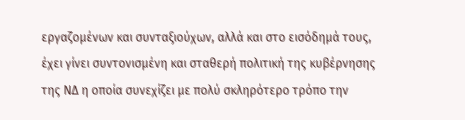εργαζομένων και συνταξιούχων, αλλά και στο εισόδημά τους, έχει γίνει συντονισμένη και σταθερή πολιτική της κυβέρνησης της ΝΔ η οποία συνεχίζει με πολύ σκληρότερο τρόπο την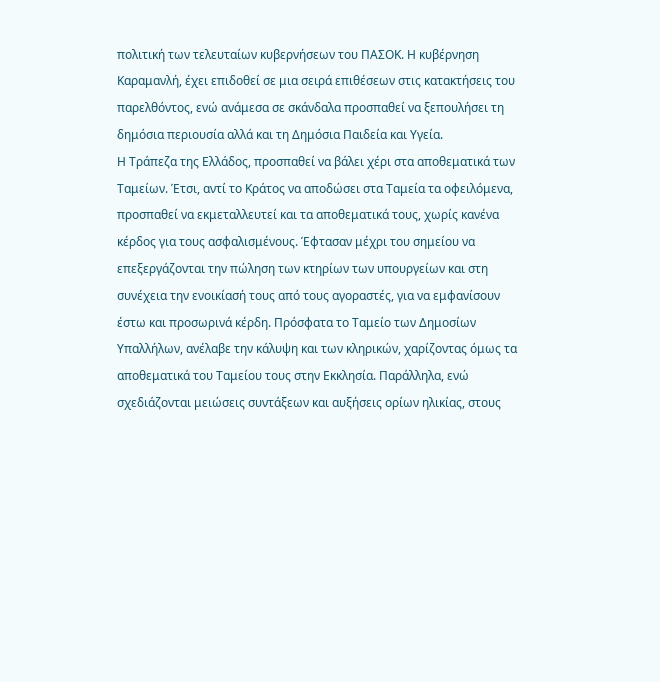πολιτική των τελευταίων κυβερνήσεων του ΠΑΣΟΚ. Η κυβέρνηση Καραμανλή, έχει επιδοθεί σε μια σειρά επιθέσεων στις κατακτήσεις του παρελθόντος, ενώ ανάμεσα σε σκάνδαλα προσπαθεί να ξεπουλήσει τη δημόσια περιουσία αλλά και τη Δημόσια Παιδεία και Υγεία.
Η Τράπεζα της Ελλάδος, προσπαθεί να βάλει χέρι στα αποθεματικά των Ταμείων. Έτσι, αντί το Κράτος να αποδώσει στα Ταμεία τα οφειλόμενα, προσπαθεί να εκμεταλλευτεί και τα αποθεματικά τους, χωρίς κανένα κέρδος για τους ασφαλισμένους. Έφτασαν μέχρι του σημείου να επεξεργάζονται την πώληση των κτηρίων των υπουργείων και στη συνέχεια την ενοικίασή τους από τους αγοραστές, για να εμφανίσουν έστω και προσωρινά κέρδη. Πρόσφατα το Ταμείο των Δημοσίων Υπαλλήλων, ανέλαβε την κάλυψη και των κληρικών, χαρίζοντας όμως τα αποθεματικά του Ταμείου τους στην Εκκλησία. Παράλληλα, ενώ σχεδιάζονται μειώσεις συντάξεων και αυξήσεις ορίων ηλικίας, στους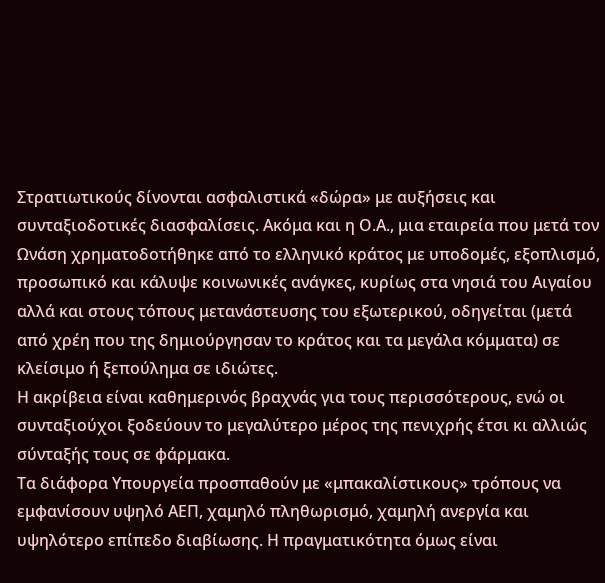Στρατιωτικούς δίνονται ασφαλιστικά «δώρα» με αυξήσεις και συνταξιοδοτικές διασφαλίσεις. Ακόμα και η Ο.Α., μια εταιρεία που μετά τον Ωνάση χρηματοδοτήθηκε από το ελληνικό κράτος με υποδομές, εξοπλισμό, προσωπικό και κάλυψε κοινωνικές ανάγκες, κυρίως στα νησιά του Αιγαίου αλλά και στους τόπους μετανάστευσης του εξωτερικού, οδηγείται (μετά από χρέη που της δημιούργησαν το κράτος και τα μεγάλα κόμματα) σε κλείσιμο ή ξεπούλημα σε ιδιώτες.
Η ακρίβεια είναι καθημερινός βραχνάς για τους περισσότερους, ενώ οι συνταξιούχοι ξοδεύουν το μεγαλύτερο μέρος της πενιχρής έτσι κι αλλιώς σύνταξής τους σε φάρμακα.
Τα διάφορα Υπουργεία προσπαθούν με «μπακαλίστικους» τρόπους να εμφανίσουν υψηλό ΑΕΠ, χαμηλό πληθωρισμό, χαμηλή ανεργία και υψηλότερο επίπεδο διαβίωσης. Η πραγματικότητα όμως είναι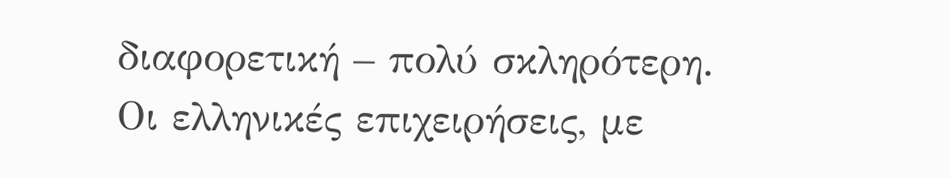διαφορετική – πολύ σκληρότερη.
Οι ελληνικές επιχειρήσεις, με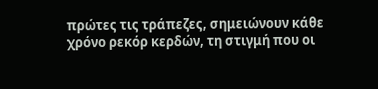πρώτες τις τράπεζες, σημειώνουν κάθε χρόνο ρεκόρ κερδών, τη στιγμή που οι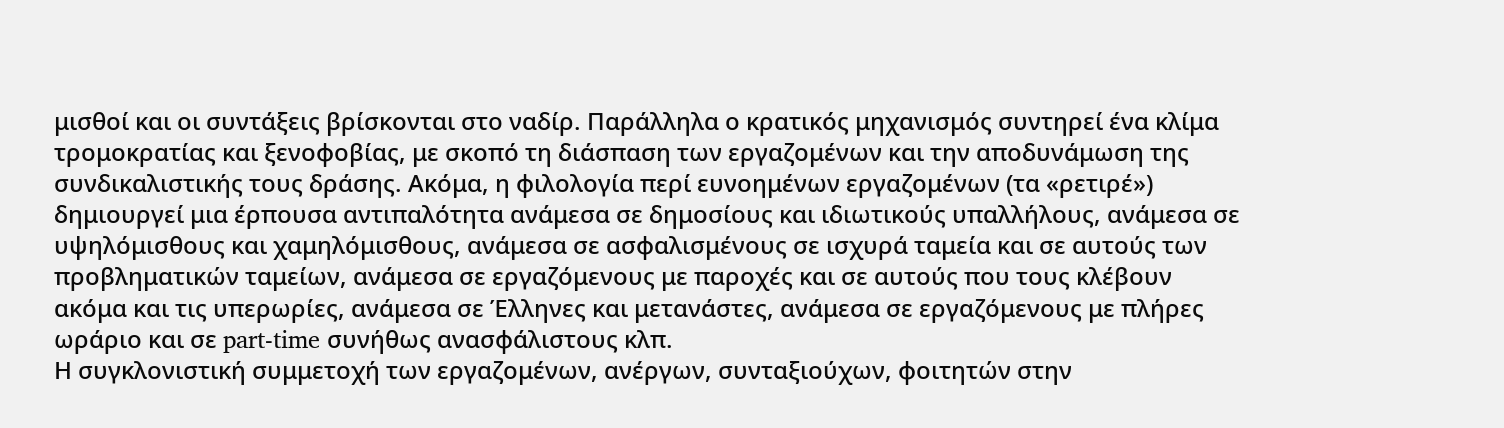μισθοί και οι συντάξεις βρίσκονται στο ναδίρ. Παράλληλα ο κρατικός μηχανισμός συντηρεί ένα κλίμα τρομοκρατίας και ξενοφοβίας, με σκοπό τη διάσπαση των εργαζομένων και την αποδυνάμωση της συνδικαλιστικής τους δράσης. Ακόμα, η φιλολογία περί ευνοημένων εργαζομένων (τα «ρετιρέ») δημιουργεί μια έρπουσα αντιπαλότητα ανάμεσα σε δημοσίους και ιδιωτικούς υπαλλήλους, ανάμεσα σε υψηλόμισθους και χαμηλόμισθους, ανάμεσα σε ασφαλισμένους σε ισχυρά ταμεία και σε αυτούς των προβληματικών ταμείων, ανάμεσα σε εργαζόμενους με παροχές και σε αυτούς που τους κλέβουν ακόμα και τις υπερωρίες, ανάμεσα σε Έλληνες και μετανάστες, ανάμεσα σε εργαζόμενους με πλήρες ωράριο και σε part-time συνήθως ανασφάλιστους κλπ.
Η συγκλονιστική συμμετοχή των εργαζομένων, ανέργων, συνταξιούχων, φοιτητών στην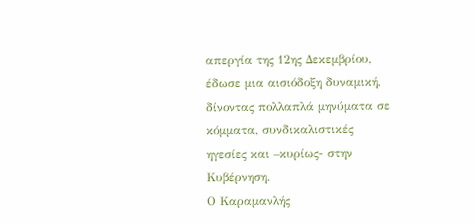απεργία της 12ης Δεκεμβρίου, έδωσε μια αισιόδοξη δυναμική, δίνοντας πολλαπλά μηνύματα σε κόμματα, συνδικαλιστικές ηγεσίες και –κυρίως- στην Κυβέρνηση.
Ο Καραμανλής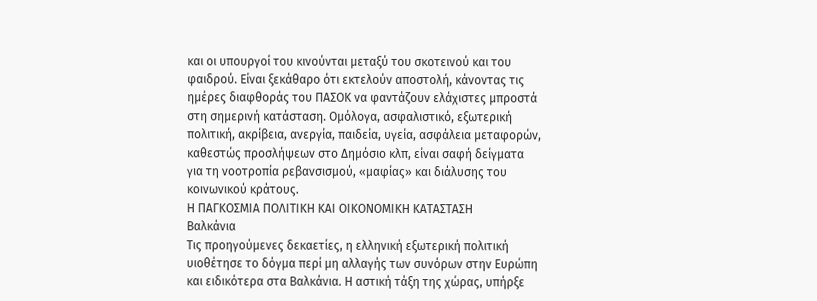και οι υπουργοί του κινούνται μεταξύ του σκοτεινού και του φαιδρού. Είναι ξεκάθαρο ότι εκτελούν αποστολή, κάνοντας τις ημέρες διαφθοράς του ΠΑΣΟΚ να φαντάζουν ελάχιστες μπροστά στη σημερινή κατάσταση. Ομόλογα, ασφαλιστικό, εξωτερική πολιτική, ακρίβεια, ανεργία, παιδεία, υγεία, ασφάλεια μεταφορών, καθεστώς προσλήψεων στο Δημόσιο κλπ, είναι σαφή δείγματα για τη νοοτροπία ρεβανσισμού, «μαφίας» και διάλυσης του κοινωνικού κράτους.
Η ΠΑΓΚΟΣΜΙΑ ΠΟΛΙΤΙΚΗ ΚΑΙ ΟΙΚΟΝΟΜΙΚΗ ΚΑΤΑΣΤΑΣΗ
Βαλκάνια
Τις προηγούμενες δεκαετίες, η ελληνική εξωτερική πολιτική υιοθέτησε το δόγμα περί μη αλλαγής των συνόρων στην Ευρώπη και ειδικότερα στα Βαλκάνια. Η αστική τάξη της χώρας, υπήρξε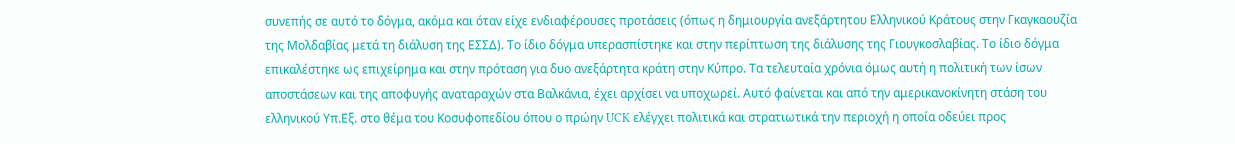συνεπής σε αυτό το δόγμα, ακόμα και όταν είχε ενδιαφέρουσες προτάσεις (όπως η δημιουργία ανεξάρτητου Ελληνικού Κράτους στην Γκαγκαουζία της Μολδαβίας μετά τη διάλυση της ΕΣΣΔ). Το ίδιο δόγμα υπερασπίστηκε και στην περίπτωση της διάλυσης της Γιουγκοσλαβίας. Το ίδιο δόγμα επικαλέστηκε ως επιχείρημα και στην πρόταση για δυο ανεξάρτητα κράτη στην Κύπρο. Τα τελευταία χρόνια όμως αυτή η πολιτική των ίσων αποστάσεων και της αποφυγής αναταραχών στα Βαλκάνια, έχει αρχίσει να υποχωρεί. Αυτό φαίνεται και από την αμερικανοκίνητη στάση του ελληνικού Υπ.Εξ. στο θέμα του Κοσυφοπεδίου όπου ο πρώην UCK ελέγχει πολιτικά και στρατιωτικά την περιοχή η οποία οδεύει προς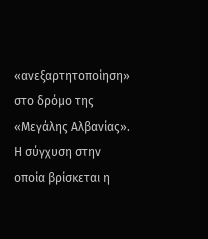«ανεξαρτητοποίηση» στο δρόμο της «Μεγάλης Αλβανίας».
Η σύγχυση στην οποία βρίσκεται η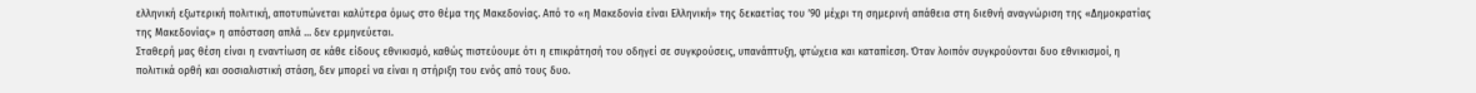ελληνική εξωτερική πολιτική, αποτυπώνεται καλύτερα όμως στο θέμα της Μακεδονίας. Από το «η Μακεδονία είναι Ελληνική» της δεκαετίας του ’90 μέχρι τη σημερινή απάθεια στη διεθνή αναγνώριση της «Δημοκρατίας της Μακεδονίας» η απόσταση απλά … δεν ερμηνεύεται.
Σταθερή μας θέση είναι η εναντίωση σε κάθε είδους εθνικισμό, καθώς πιστεύουμε ότι η επικράτησή του οδηγεί σε συγκρούσεις, υπανάπτυξη, φτώχεια και καταπίεση. Όταν λοιπόν συγκρούονται δυο εθνικισμοί, η πολιτικά ορθή και σοσιαλιστική στάση, δεν μπορεί να είναι η στήριξη του ενός από τους δυο.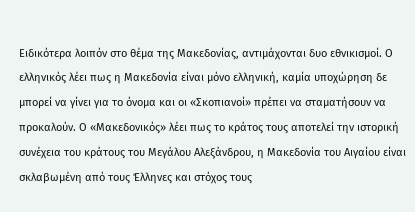Ειδικότερα λοιπόν στο θέμα της Μακεδονίας, αντιμάχονται δυο εθνικισμοί. Ο ελληνικός λέει πως η Μακεδονία είναι μόνο ελληνική, καμία υποχώρηση δε μπορεί να γίνει για το όνομα και οι «Σκοπιανοί» πρέπει να σταματήσουν να προκαλούν. Ο «Μακεδονικός» λέει πως το κράτος τους αποτελεί την ιστορική συνέχεια του κράτους του Μεγάλου Αλεξάνδρου, η Μακεδονία του Αιγαίου είναι σκλαβωμένη από τους Έλληνες και στόχος τους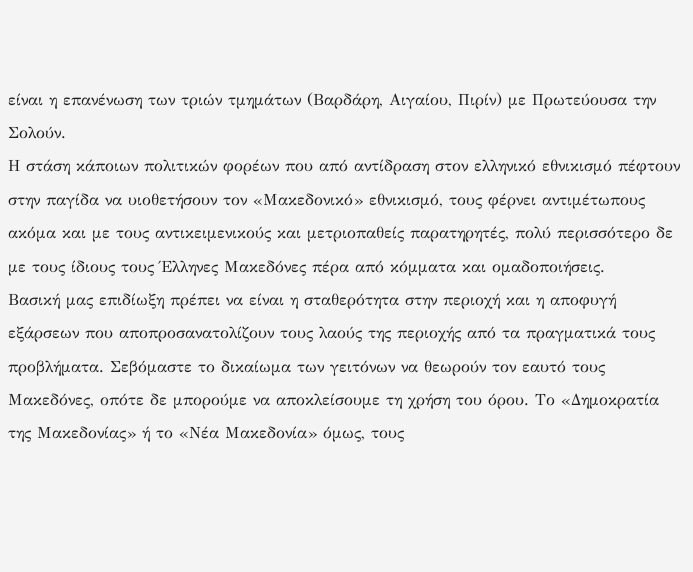είναι η επανένωση των τριών τμημάτων (Βαρδάρη, Αιγαίου, Πιρίν) με Πρωτεύουσα την Σολούν.
Η στάση κάποιων πολιτικών φορέων που από αντίδραση στον ελληνικό εθνικισμό πέφτουν στην παγίδα να υιοθετήσουν τον «Μακεδονικό» εθνικισμό, τους φέρνει αντιμέτωπους ακόμα και με τους αντικειμενικούς και μετριοπαθείς παρατηρητές, πολύ περισσότερο δε με τους ίδιους τους Έλληνες Μακεδόνες πέρα από κόμματα και ομαδοποιήσεις.
Βασική μας επιδίωξη πρέπει να είναι η σταθερότητα στην περιοχή και η αποφυγή εξάρσεων που αποπροσανατολίζουν τους λαούς της περιοχής από τα πραγματικά τους προβλήματα. Σεβόμαστε το δικαίωμα των γειτόνων να θεωρούν τον εαυτό τους Μακεδόνες, οπότε δε μπορούμε να αποκλείσουμε τη χρήση του όρου. Το «Δημοκρατία της Μακεδονίας» ή το «Νέα Μακεδονία» όμως, τους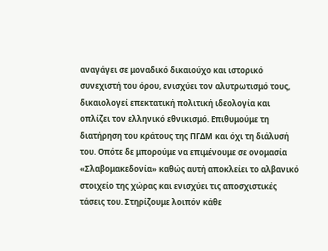αναγάγει σε μοναδικό δικαιούχο και ιστορικό συνεχιστή του όρου, ενισχύει τον αλυτρωτισμό τους, δικαιολογεί επεκτατική πολιτική ιδεολογία και οπλίζει τον ελληνικό εθνικισμό. Επιθυμούμε τη διατήρηση του κράτους της ΠΓΔΜ και όχι τη διάλυσή του. Οπότε δε μπορούμε να επιμένουμε σε ονομασία «Σλαβομακεδονία» καθώς αυτή αποκλείει το αλβανικό στοιχείο της χώρας και ενισχύει τις αποσχιστικές τάσεις του. Στηρίζουμε λοιπόν κάθε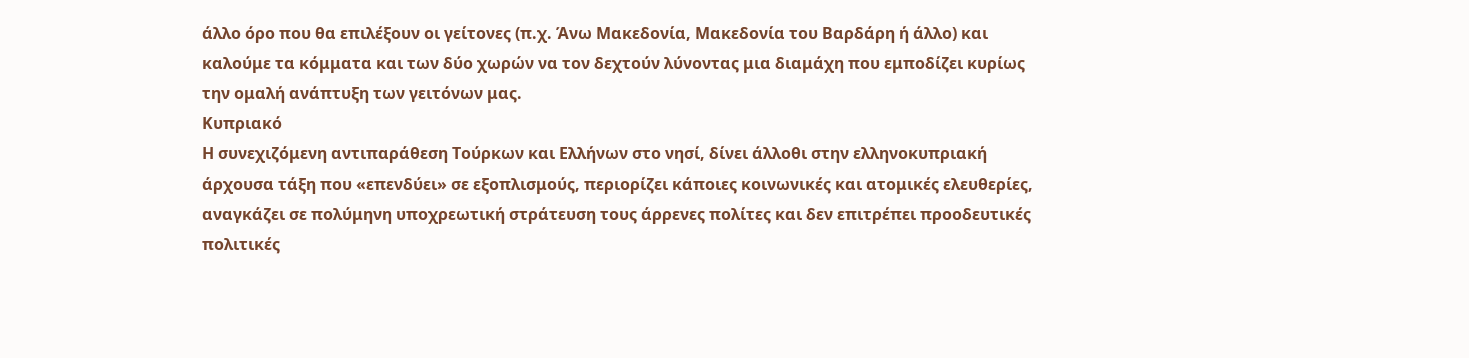άλλο όρο που θα επιλέξουν οι γείτονες (π.χ. Άνω Μακεδονία, Μακεδονία του Βαρδάρη ή άλλο) και καλούμε τα κόμματα και των δύο χωρών να τον δεχτούν λύνοντας μια διαμάχη που εμποδίζει κυρίως την ομαλή ανάπτυξη των γειτόνων μας.
Κυπριακό
Η συνεχιζόμενη αντιπαράθεση Τούρκων και Ελλήνων στο νησί, δίνει άλλοθι στην ελληνοκυπριακή άρχουσα τάξη που «επενδύει» σε εξοπλισμούς, περιορίζει κάποιες κοινωνικές και ατομικές ελευθερίες, αναγκάζει σε πολύμηνη υποχρεωτική στράτευση τους άρρενες πολίτες και δεν επιτρέπει προοδευτικές πολιτικές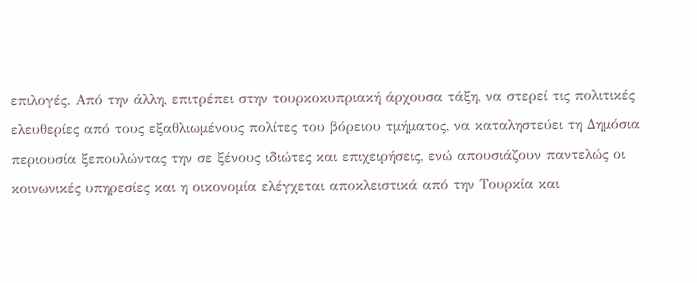επιλογές. Από την άλλη, επιτρέπει στην τουρκοκυπριακή άρχουσα τάξη, να στερεί τις πολιτικές ελευθερίες από τους εξαθλιωμένους πολίτες του βόρειου τμήματος, να καταληστεύει τη Δημόσια περιουσία ξεπουλώντας την σε ξένους ιδιώτες και επιχειρήσεις, ενώ απουσιάζουν παντελώς οι κοινωνικές υπηρεσίες και η οικονομία ελέγχεται αποκλειστικά από την Τουρκία και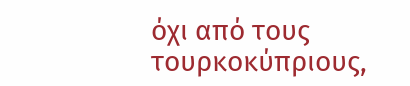όχι από τους τουρκοκύπριους,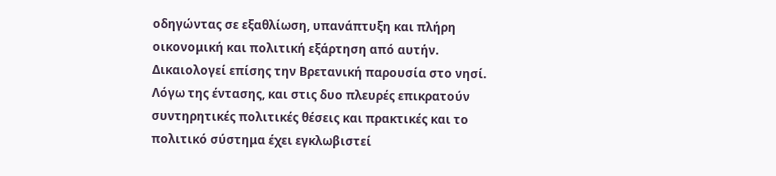οδηγώντας σε εξαθλίωση, υπανάπτυξη και πλήρη οικονομική και πολιτική εξάρτηση από αυτήν. Δικαιολογεί επίσης την Βρετανική παρουσία στο νησί. Λόγω της έντασης, και στις δυο πλευρές επικρατούν συντηρητικές πολιτικές θέσεις και πρακτικές και το πολιτικό σύστημα έχει εγκλωβιστεί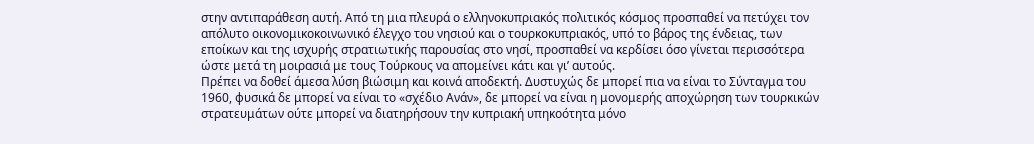στην αντιπαράθεση αυτή. Από τη μια πλευρά ο ελληνοκυπριακός πολιτικός κόσμος προσπαθεί να πετύχει τον απόλυτο οικονομικοκοινωνικό έλεγχο του νησιού και ο τουρκοκυπριακός, υπό το βάρος της ένδειας, των εποίκων και της ισχυρής στρατιωτικής παρουσίας στο νησί, προσπαθεί να κερδίσει όσο γίνεται περισσότερα ώστε μετά τη μοιρασιά με τους Τούρκους να απομείνει κάτι και γι’ αυτούς.
Πρέπει να δοθεί άμεσα λύση βιώσιμη και κοινά αποδεκτή. Δυστυχώς δε μπορεί πια να είναι το Σύνταγμα του 1960, φυσικά δε μπορεί να είναι το «σχέδιο Ανάν», δε μπορεί να είναι η μονομερής αποχώρηση των τουρκικών στρατευμάτων ούτε μπορεί να διατηρήσουν την κυπριακή υπηκοότητα μόνο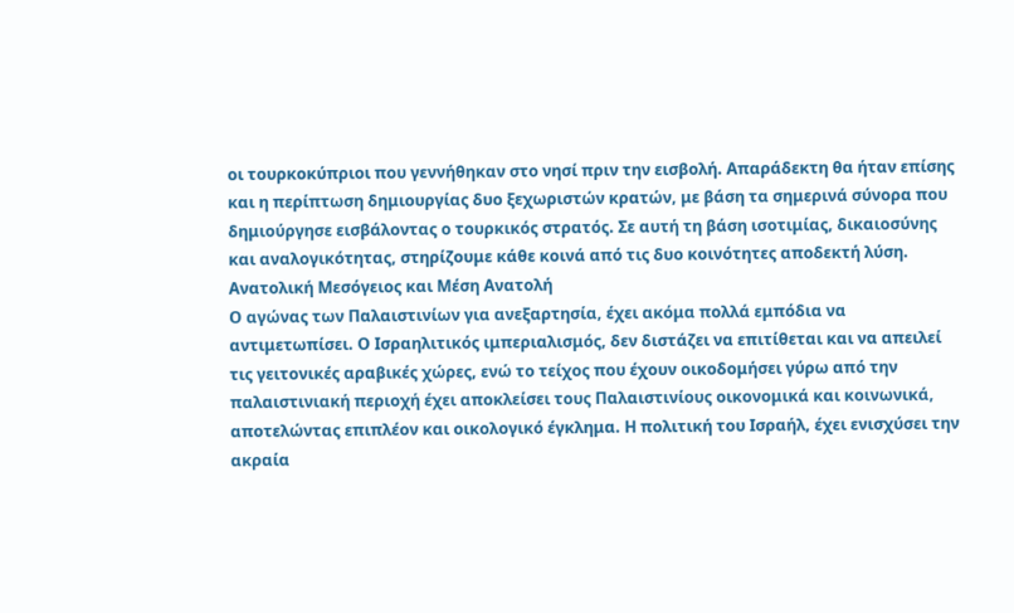οι τουρκοκύπριοι που γεννήθηκαν στο νησί πριν την εισβολή. Απαράδεκτη θα ήταν επίσης και η περίπτωση δημιουργίας δυο ξεχωριστών κρατών, με βάση τα σημερινά σύνορα που δημιούργησε εισβάλοντας ο τουρκικός στρατός. Σε αυτή τη βάση ισοτιμίας, δικαιοσύνης και αναλογικότητας, στηρίζουμε κάθε κοινά από τις δυο κοινότητες αποδεκτή λύση.
Ανατολική Μεσόγειος και Μέση Ανατολή
Ο αγώνας των Παλαιστινίων για ανεξαρτησία, έχει ακόμα πολλά εμπόδια να αντιμετωπίσει. Ο Ισραηλιτικός ιμπεριαλισμός, δεν διστάζει να επιτίθεται και να απειλεί τις γειτονικές αραβικές χώρες, ενώ το τείχος που έχουν οικοδομήσει γύρω από την παλαιστινιακή περιοχή έχει αποκλείσει τους Παλαιστινίους οικονομικά και κοινωνικά, αποτελώντας επιπλέον και οικολογικό έγκλημα. Η πολιτική του Ισραήλ, έχει ενισχύσει την ακραία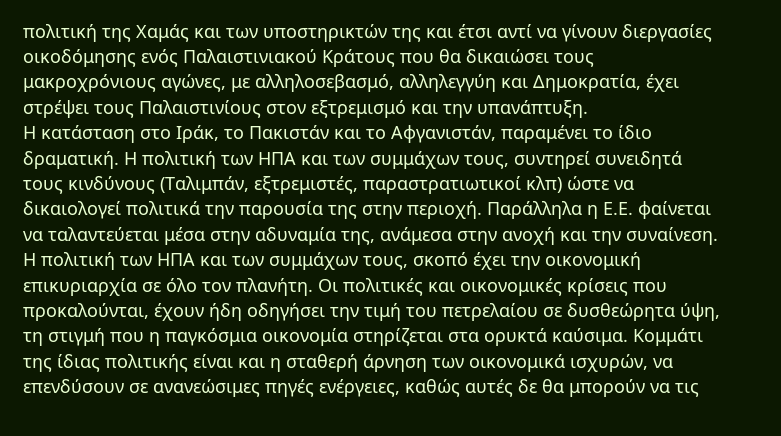πολιτική της Χαμάς και των υποστηρικτών της και έτσι αντί να γίνουν διεργασίες οικοδόμησης ενός Παλαιστινιακού Κράτους που θα δικαιώσει τους μακροχρόνιους αγώνες, με αλληλοσεβασμό, αλληλεγγύη και Δημοκρατία, έχει στρέψει τους Παλαιστινίους στον εξτρεμισμό και την υπανάπτυξη.
Η κατάσταση στο Ιράκ, το Πακιστάν και το Αφγανιστάν, παραμένει το ίδιο δραματική. Η πολιτική των ΗΠΑ και των συμμάχων τους, συντηρεί συνειδητά τους κινδύνους (Ταλιμπάν, εξτρεμιστές, παραστρατιωτικοί κλπ) ώστε να δικαιολογεί πολιτικά την παρουσία της στην περιοχή. Παράλληλα η Ε.Ε. φαίνεται να ταλαντεύεται μέσα στην αδυναμία της, ανάμεσα στην ανοχή και την συναίνεση.
Η πολιτική των ΗΠΑ και των συμμάχων τους, σκοπό έχει την οικονομική επικυριαρχία σε όλο τον πλανήτη. Οι πολιτικές και οικονομικές κρίσεις που προκαλούνται, έχουν ήδη οδηγήσει την τιμή του πετρελαίου σε δυσθεώρητα ύψη, τη στιγμή που η παγκόσμια οικονομία στηρίζεται στα ορυκτά καύσιμα. Κομμάτι της ίδιας πολιτικής είναι και η σταθερή άρνηση των οικονομικά ισχυρών, να επενδύσουν σε ανανεώσιμες πηγές ενέργειες, καθώς αυτές δε θα μπορούν να τις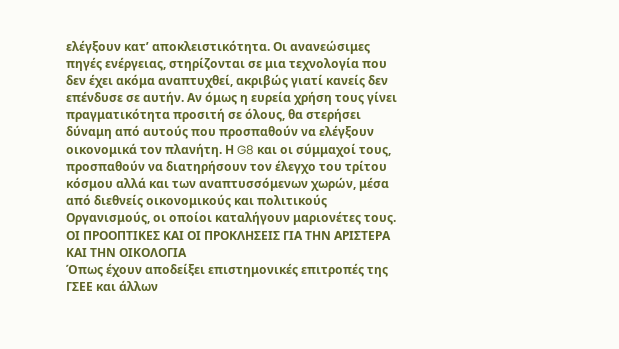ελέγξουν κατ’ αποκλειστικότητα. Οι ανανεώσιμες πηγές ενέργειας, στηρίζονται σε μια τεχνολογία που δεν έχει ακόμα αναπτυχθεί, ακριβώς γιατί κανείς δεν επένδυσε σε αυτήν. Αν όμως η ευρεία χρήση τους γίνει πραγματικότητα προσιτή σε όλους, θα στερήσει δύναμη από αυτούς που προσπαθούν να ελέγξουν οικονομικά τον πλανήτη. Η G8 και οι σύμμαχοί τους, προσπαθούν να διατηρήσουν τον έλεγχο του τρίτου κόσμου αλλά και των αναπτυσσόμενων χωρών, μέσα από διεθνείς οικονομικούς και πολιτικούς Οργανισμούς, οι οποίοι καταλήγουν μαριονέτες τους.
ΟΙ ΠΡΟΟΠΤΙΚΕΣ ΚΑΙ ΟΙ ΠΡΟΚΛΗΣΕΙΣ ΓΙΑ ΤΗΝ ΑΡΙΣΤΕΡΑ ΚΑΙ ΤΗΝ ΟΙΚΟΛΟΓΙΑ
Όπως έχουν αποδείξει επιστημονικές επιτροπές της ΓΣΕΕ και άλλων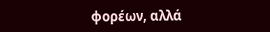φορέων, αλλά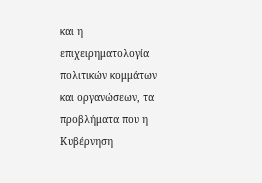και η επιχειρηματολογία πολιτικών κομμάτων και οργανώσεων, τα προβλήματα που η Κυβέρνηση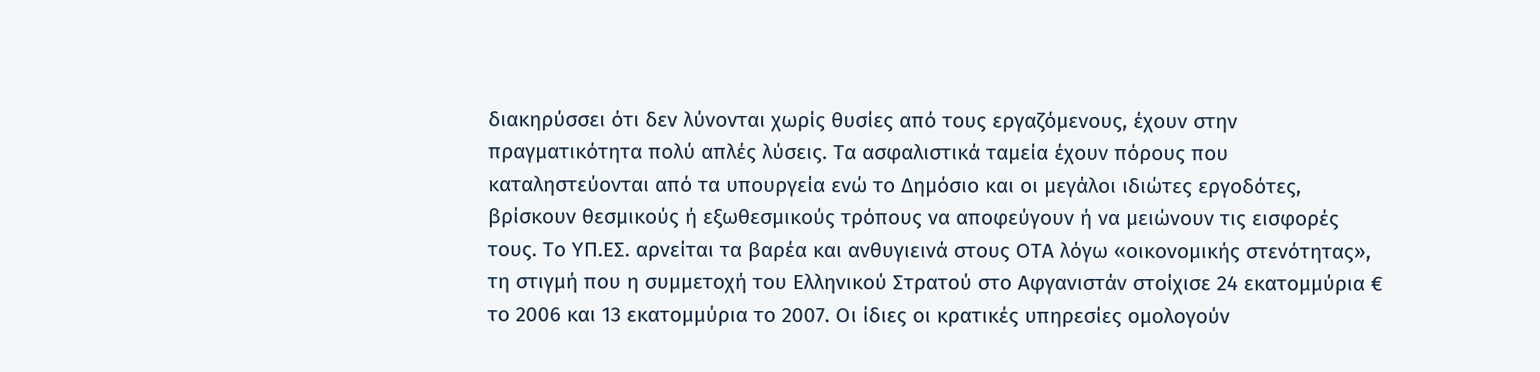διακηρύσσει ότι δεν λύνονται χωρίς θυσίες από τους εργαζόμενους, έχουν στην πραγματικότητα πολύ απλές λύσεις. Τα ασφαλιστικά ταμεία έχουν πόρους που καταληστεύονται από τα υπουργεία ενώ το Δημόσιο και οι μεγάλοι ιδιώτες εργοδότες, βρίσκουν θεσμικούς ή εξωθεσμικούς τρόπους να αποφεύγουν ή να μειώνουν τις εισφορές τους. Το ΥΠ.ΕΣ. αρνείται τα βαρέα και ανθυγιεινά στους ΟΤΑ λόγω «οικονομικής στενότητας», τη στιγμή που η συμμετοχή του Ελληνικού Στρατού στο Αφγανιστάν στοίχισε 24 εκατομμύρια € το 2006 και 13 εκατομμύρια το 2007. Οι ίδιες οι κρατικές υπηρεσίες ομολογούν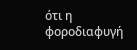ότι η φοροδιαφυγή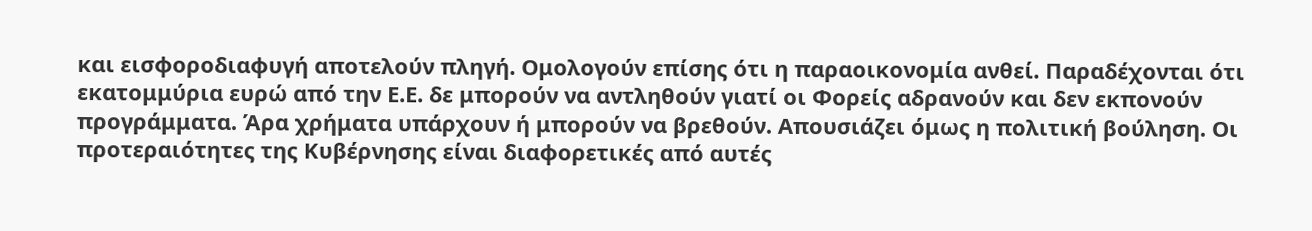και εισφοροδιαφυγή αποτελούν πληγή. Ομολογούν επίσης ότι η παραοικονομία ανθεί. Παραδέχονται ότι εκατομμύρια ευρώ από την Ε.Ε. δε μπορούν να αντληθούν γιατί οι Φορείς αδρανούν και δεν εκπονούν προγράμματα. Άρα χρήματα υπάρχουν ή μπορούν να βρεθούν. Απουσιάζει όμως η πολιτική βούληση. Οι προτεραιότητες της Κυβέρνησης είναι διαφορετικές από αυτές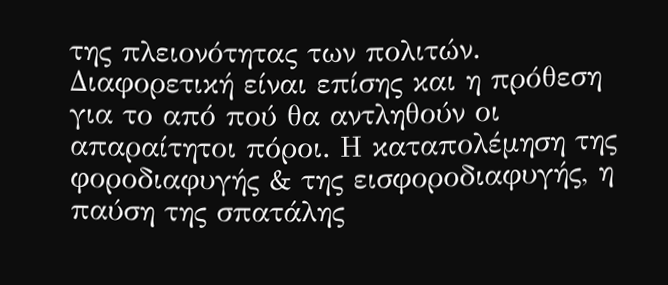της πλειονότητας των πολιτών. Διαφορετική είναι επίσης και η πρόθεση για το από πού θα αντληθούν οι απαραίτητοι πόροι. Η καταπολέμηση της φοροδιαφυγής & της εισφοροδιαφυγής, η παύση της σπατάλης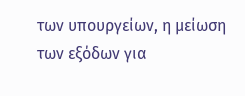των υπουργείων, η μείωση των εξόδων για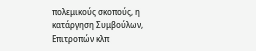πολεμικούς σκοπούς, η κατάργηση Συμβούλων, Επιτροπών κλπ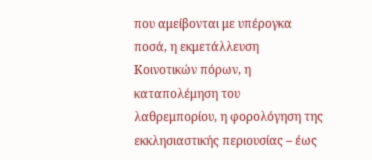που αμείβονται με υπέρογκα ποσά, η εκμετάλλευση Κοινοτικών πόρων, η καταπολέμηση του λαθρεμπορίου, η φορολόγηση της εκκλησιαστικής περιουσίας – έως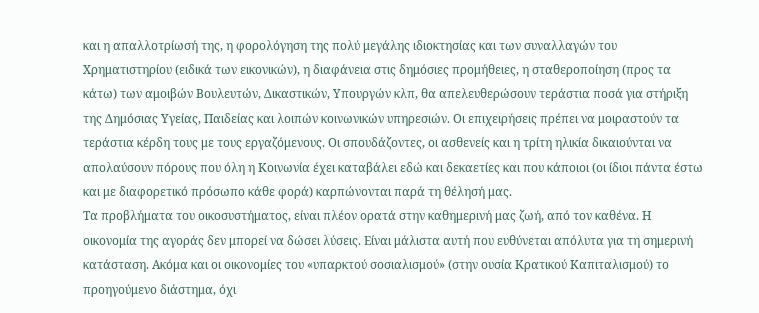και η απαλλοτρίωσή της, η φορολόγηση της πολύ μεγάλης ιδιοκτησίας και των συναλλαγών του Χρηματιστηρίου (ειδικά των εικονικών), η διαφάνεια στις δημόσιες προμήθειες, η σταθεροποίηση (προς τα κάτω) των αμοιβών Βουλευτών, Δικαστικών, Υπουργών κλπ, θα απελευθερώσουν τεράστια ποσά για στήριξη της Δημόσιας Υγείας, Παιδείας και λοιπών κοινωνικών υπηρεσιών. Οι επιχειρήσεις πρέπει να μοιραστούν τα τεράστια κέρδη τους με τους εργαζόμενους. Οι σπουδάζοντες, οι ασθενείς και η τρίτη ηλικία δικαιούνται να απολαύσουν πόρους που όλη η Κοινωνία έχει καταβάλει εδώ και δεκαετίες και που κάποιοι (οι ίδιοι πάντα έστω και με διαφορετικό πρόσωπο κάθε φορά) καρπώνονται παρά τη θέλησή μας.
Τα προβλήματα του οικοσυστήματος, είναι πλέον ορατά στην καθημερινή μας ζωή, από τον καθένα. Η οικονομία της αγοράς δεν μπορεί να δώσει λύσεις. Είναι μάλιστα αυτή που ευθύνεται απόλυτα για τη σημερινή κατάσταση. Ακόμα και οι οικονομίες του «υπαρκτού σοσιαλισμού» (στην ουσία Κρατικού Καπιταλισμού) το προηγούμενο διάστημα, όχι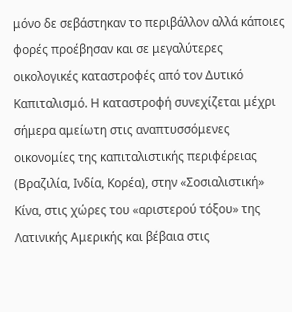μόνο δε σεβάστηκαν το περιβάλλον αλλά κάποιες φορές προέβησαν και σε μεγαλύτερες οικολογικές καταστροφές από τον Δυτικό Καπιταλισμό. Η καταστροφή συνεχίζεται μέχρι σήμερα αμείωτη στις αναπτυσσόμενες οικονομίες της καπιταλιστικής περιφέρειας (Βραζιλία, Ινδία, Κορέα), στην «Σοσιαλιστική» Κίνα, στις χώρες του «αριστερού τόξου» της Λατινικής Αμερικής και βέβαια στις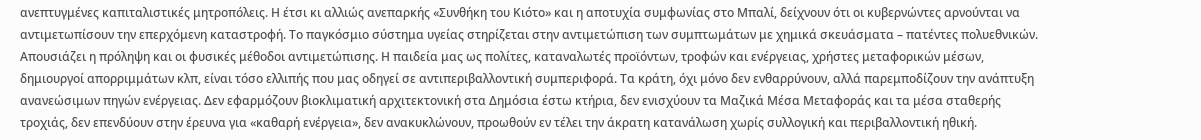ανεπτυγμένες καπιταλιστικές μητροπόλεις. Η έτσι κι αλλιώς ανεπαρκής «Συνθήκη του Κιότο» και η αποτυχία συμφωνίας στο Μπαλί, δείχνουν ότι οι κυβερνώντες αρνούνται να αντιμετωπίσουν την επερχόμενη καταστροφή. Το παγκόσμιο σύστημα υγείας στηρίζεται στην αντιμετώπιση των συμπτωμάτων με χημικά σκευάσματα – πατέντες πολυεθνικών. Απουσιάζει η πρόληψη και οι φυσικές μέθοδοι αντιμετώπισης. Η παιδεία μας ως πολίτες, καταναλωτές προϊόντων, τροφών και ενέργειας, χρήστες μεταφορικών μέσων, δημιουργοί απορριμμάτων κλπ, είναι τόσο ελλιπής που μας οδηγεί σε αντιπεριβαλλοντική συμπεριφορά. Τα κράτη, όχι μόνο δεν ενθαρρύνουν, αλλά παρεμποδίζουν την ανάπτυξη ανανεώσιμων πηγών ενέργειας. Δεν εφαρμόζουν βιοκλιματική αρχιτεκτονική στα Δημόσια έστω κτήρια, δεν ενισχύουν τα Μαζικά Μέσα Μεταφοράς και τα μέσα σταθερής τροχιάς, δεν επενδύουν στην έρευνα για «καθαρή ενέργεια», δεν ανακυκλώνουν, προωθούν εν τέλει την άκρατη κατανάλωση χωρίς συλλογική και περιβαλλοντική ηθική.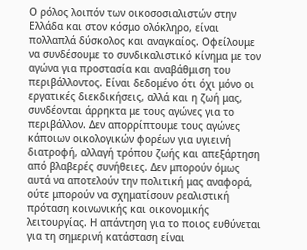Ο ρόλος λοιπόν των οικοσοσιαλιστών στην Ελλάδα και στον κόσμο ολόκληρο, είναι πολλαπλά δύσκολος και αναγκαίος. Οφείλουμε να συνδέσουμε το συνδικαλιστικό κίνημα με τον αγώνα για προστασία και αναβάθμιση του περιβάλλοντος. Είναι δεδομένο ότι όχι μόνο οι εργατικές διεκδικήσεις, αλλά και η ζωή μας, συνδέονται άρρηκτα με τους αγώνες για το περιβάλλον. Δεν απορρίπτουμε τους αγώνες κάποιων οικολογικών φορέων για υγιεινή διατροφή, αλλαγή τρόπου ζωής και απεξάρτηση από βλαβερές συνήθειες. Δεν μπορούν όμως αυτά να αποτελούν την πολιτική μας αναφορά, ούτε μπορούν να σχηματίσουν ρεαλιστική πρόταση κοινωνικής και οικονομικής λειτουργίας. Η απάντηση για το ποιος ευθύνεται για τη σημερινή κατάσταση είναι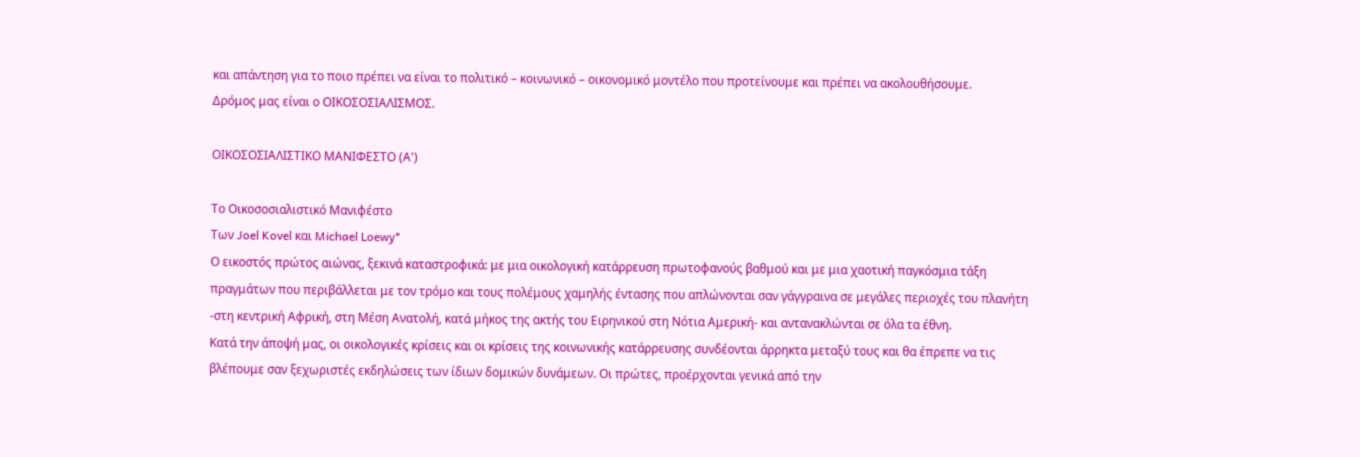και απάντηση για το ποιο πρέπει να είναι το πολιτικό – κοινωνικό – οικονομικό μοντέλο που προτείνουμε και πρέπει να ακολουθήσουμε.
Δρόμος μας είναι ο ΟΙΚΟΣΟΣΙΑΛΙΣΜΟΣ.

ΟΙΚΟΣΟΣΙΑΛΙΣΤΙΚΟ ΜΑΝΙΦΕΣΤΟ (Α')

Το Οικοσοσιαλιστικό Μανιφέστο
Των Joel Kovel και Michael Loewy*
Ο εικοστός πρώτος αιώνας, ξεκινά καταστροφικά: με μια οικολογική κατάρρευση πρωτοφανούς βαθμού και με μια χαοτική παγκόσμια τάξη πραγμάτων που περιβάλλεται με τον τρόμο και τους πολέμους χαμηλής έντασης που απλώνονται σαν γάγγραινα σε μεγάλες περιοχές του πλανήτη -στη κεντρική Αφρική, στη Μέση Ανατολή, κατά μήκος της ακτής του Ειρηνικού στη Νότια Αμερική- και αντανακλώνται σε όλα τα έθνη.
Κατά την άποψή μας, οι οικολογικές κρίσεις και οι κρίσεις της κοινωνικής κατάρρευσης συνδέονται άρρηκτα μεταξύ τους και θα έπρεπε να τις βλέπουμε σαν ξεχωριστές εκδηλώσεις των ίδιων δομικών δυνάμεων. Οι πρώτες, προέρχονται γενικά από την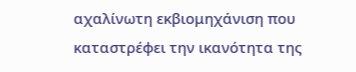αχαλίνωτη εκβιομηχάνιση που καταστρέφει την ικανότητα της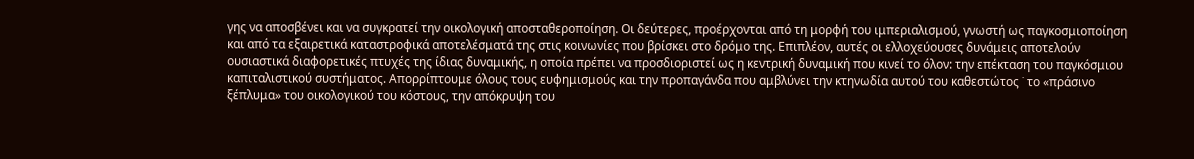γης να αποσβένει και να συγκρατεί την οικολογική αποσταθεροποίηση. Οι δεύτερες, προέρχονται από τη μορφή του ιμπεριαλισμού, γνωστή ως παγκοσμιοποίηση και από τα εξαιρετικά καταστροφικά αποτελέσματά της στις κοινωνίες που βρίσκει στο δρόμο της. Επιπλέον, αυτές οι ελλοχεύουσες δυνάμεις αποτελούν ουσιαστικά διαφορετικές πτυχές της ίδιας δυναμικής, η οποία πρέπει να προσδιοριστεί ως η κεντρική δυναμική που κινεί το όλον: την επέκταση του παγκόσμιου καπιταλιστικού συστήματος. Απορρίπτουμε όλους τους ευφημισμούς και την προπαγάνδα που αμβλύνει την κτηνωδία αυτού του καθεστώτος ˙ το «πράσινο ξέπλυμα» του οικολογικού του κόστους, την απόκρυψη του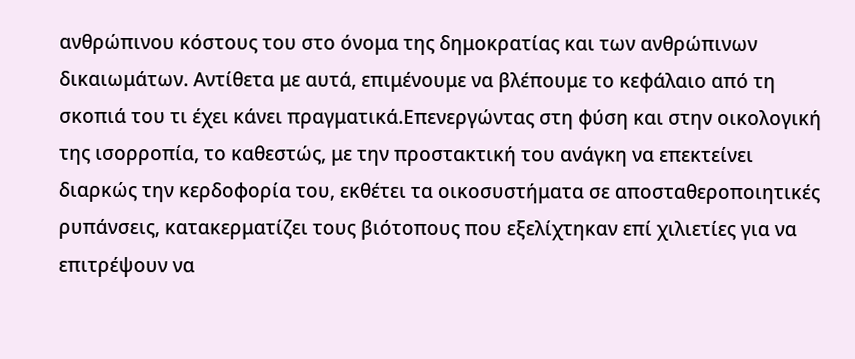ανθρώπινου κόστους του στο όνομα της δημοκρατίας και των ανθρώπινων δικαιωμάτων. Αντίθετα με αυτά, επιμένουμε να βλέπουμε το κεφάλαιο από τη σκοπιά του τι έχει κάνει πραγματικά.Επενεργώντας στη φύση και στην οικολογική της ισορροπία, το καθεστώς, με την προστακτική του ανάγκη να επεκτείνει διαρκώς την κερδοφορία του, εκθέτει τα οικοσυστήματα σε αποσταθεροποιητικές ρυπάνσεις, κατακερματίζει τους βιότοπους που εξελίχτηκαν επί χιλιετίες για να επιτρέψουν να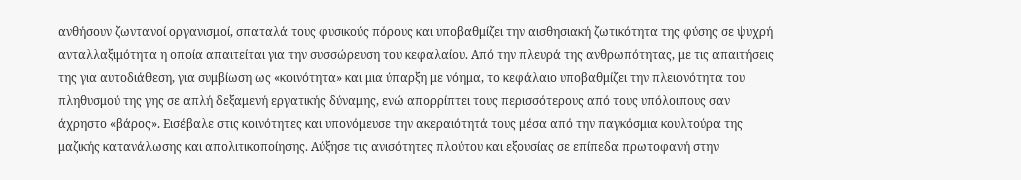ανθήσουν ζωντανοί οργανισμοί, σπαταλά τους φυσικούς πόρους και υποβαθμίζει την αισθησιακή ζωτικότητα της φύσης σε ψυχρή ανταλλαξιμότητα η οποία απαιτείται για την συσσώρευση του κεφαλαίου. Από την πλευρά της ανθρωπότητας, με τις απαιτήσεις της για αυτοδιάθεση, για συμβίωση ως «κοινότητα» και μια ύπαρξη με νόημα, το κεφάλαιο υποβαθμίζει την πλειονότητα του πληθυσμού της γης σε απλή δεξαμενή εργατικής δύναμης, ενώ απορρίπτει τους περισσότερους από τους υπόλοιπους σαν άχρηστο «βάρος». Εισέβαλε στις κοινότητες και υπονόμευσε την ακεραιότητά τους μέσα από την παγκόσμια κουλτούρα της μαζικής κατανάλωσης και απολιτικοποίησης. Αύξησε τις ανισότητες πλούτου και εξουσίας σε επίπεδα πρωτοφανή στην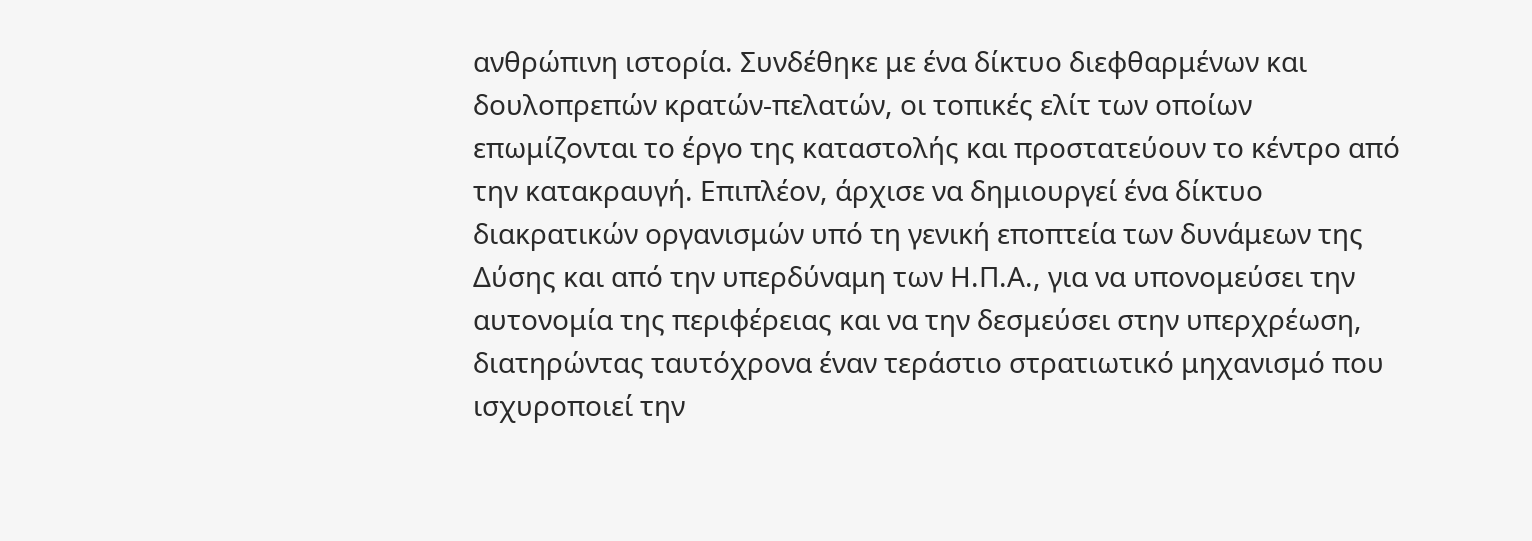ανθρώπινη ιστορία. Συνδέθηκε με ένα δίκτυο διεφθαρμένων και δουλοπρεπών κρατών-πελατών, οι τοπικές ελίτ των οποίων επωμίζονται το έργο της καταστολής και προστατεύουν το κέντρο από την κατακραυγή. Επιπλέον, άρχισε να δημιουργεί ένα δίκτυο διακρατικών οργανισμών υπό τη γενική εποπτεία των δυνάμεων της Δύσης και από την υπερδύναμη των Η.Π.Α., για να υπονομεύσει την αυτονομία της περιφέρειας και να την δεσμεύσει στην υπερχρέωση, διατηρώντας ταυτόχρονα έναν τεράστιο στρατιωτικό μηχανισμό που ισχυροποιεί την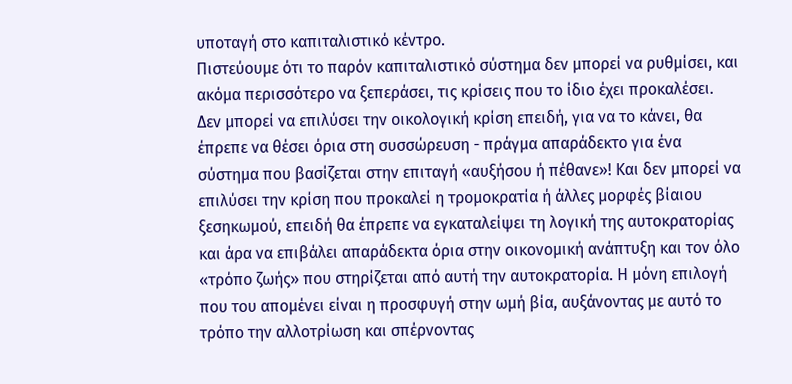υποταγή στο καπιταλιστικό κέντρο.
Πιστεύουμε ότι το παρόν καπιταλιστικό σύστημα δεν μπορεί να ρυθμίσει, και ακόμα περισσότερο να ξεπεράσει, τις κρίσεις που το ίδιο έχει προκαλέσει. Δεν μπορεί να επιλύσει την οικολογική κρίση επειδή, για να το κάνει, θα έπρεπε να θέσει όρια στη συσσώρευση - πράγμα απαράδεκτο για ένα σύστημα που βασίζεται στην επιταγή «αυξήσου ή πέθανε»! Και δεν μπορεί να επιλύσει την κρίση που προκαλεί η τρομοκρατία ή άλλες μορφές βίαιου ξεσηκωμού, επειδή θα έπρεπε να εγκαταλείψει τη λογική της αυτοκρατορίας και άρα να επιβάλει απαράδεκτα όρια στην οικονομική ανάπτυξη και τον όλο «τρόπο ζωής» που στηρίζεται από αυτή την αυτοκρατορία. Η μόνη επιλογή που του απομένει είναι η προσφυγή στην ωμή βία, αυξάνοντας με αυτό το τρόπο την αλλοτρίωση και σπέρνοντας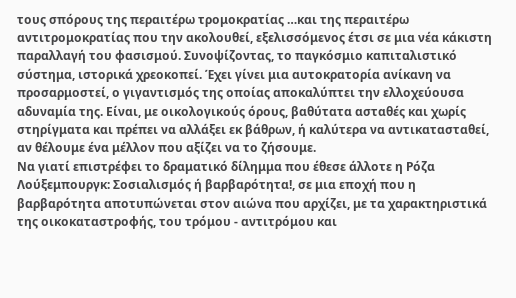τους σπόρους της περαιτέρω τρομοκρατίας …και της περαιτέρω αντιτρομοκρατίας που την ακολουθεί, εξελισσόμενος έτσι σε μια νέα κάκιστη παραλλαγή του φασισμού. Συνοψίζοντας, το παγκόσμιο καπιταλιστικό σύστημα, ιστορικά χρεοκοπεί. Έχει γίνει μια αυτοκρατορία ανίκανη να προσαρμοστεί, ο γιγαντισμός της οποίας αποκαλύπτει την ελλοχεύουσα αδυναμία της. Είναι, με οικολογικούς όρους, βαθύτατα ασταθές και χωρίς στηρίγματα και πρέπει να αλλάξει εκ βάθρων, ή καλύτερα να αντικατασταθεί, αν θέλουμε ένα μέλλον που αξίζει να το ζήσουμε.
Να γιατί επιστρέφει το δραματικό δίλημμα που έθεσε άλλοτε η Ρόζα Λούξεμπουργκ: Σοσιαλισμός ή βαρβαρότητα!, σε μια εποχή που η βαρβαρότητα αποτυπώνεται στον αιώνα που αρχίζει, με τα χαρακτηριστικά της οικοκαταστροφής, του τρόμου - αντιτρόμου και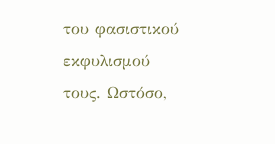του φασιστικού εκφυλισμού τους. Ωστόσο,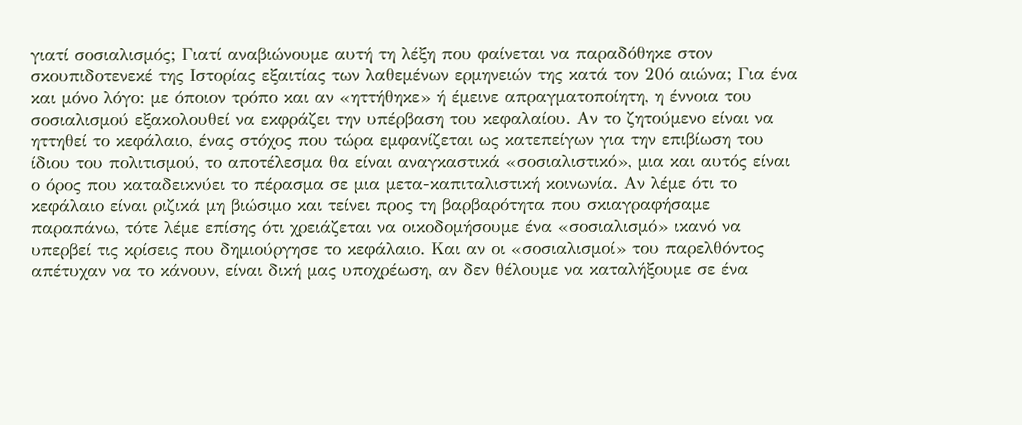γιατί σοσιαλισμός; Γιατί αναβιώνουμε αυτή τη λέξη που φαίνεται να παραδόθηκε στον σκουπιδοτενεκέ της Ιστορίας εξαιτίας των λαθεμένων ερμηνειών της κατά τον 20ό αιώνα; Για ένα και μόνο λόγο: με όποιον τρόπο και αν «ηττήθηκε» ή έμεινε απραγματοποίητη, η έννοια του σοσιαλισμού εξακολουθεί να εκφράζει την υπέρβαση του κεφαλαίου. Αν το ζητούμενο είναι να ηττηθεί το κεφάλαιο, ένας στόχος που τώρα εμφανίζεται ως κατεπείγων για την επιβίωση του ίδιου του πολιτισμού, το αποτέλεσμα θα είναι αναγκαστικά «σοσιαλιστικό», μια και αυτός είναι ο όρος που καταδεικνύει το πέρασμα σε μια μετα-καπιταλιστική κοινωνία. Αν λέμε ότι το κεφάλαιο είναι ριζικά μη βιώσιμο και τείνει προς τη βαρβαρότητα που σκιαγραφήσαμε παραπάνω, τότε λέμε επίσης ότι χρειάζεται να οικοδομήσουμε ένα «σοσιαλισμό» ικανό να υπερβεί τις κρίσεις που δημιούργησε το κεφάλαιο. Και αν οι «σοσιαλισμοί» του παρελθόντος απέτυχαν να το κάνουν, είναι δική μας υποχρέωση, αν δεν θέλουμε να καταλήξουμε σε ένα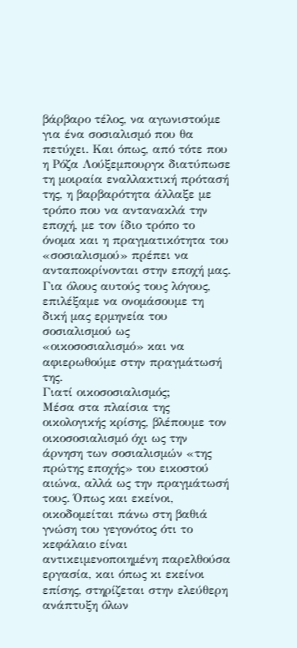βάρβαρο τέλος, να αγωνιστούμε για ένα σοσιαλισμό που θα πετύχει. Και όπως, από τότε που η Ρόζα Λούξεμπουργκ διατύπωσε τη μοιραία εναλλακτική πρότασή της, η βαρβαρότητα άλλαξε με τρόπο που να αντανακλά την εποχή, με τον ίδιο τρόπο το όνομα και η πραγματικότητα του «σοσιαλισμού» πρέπει να ανταποκρίνονται στην εποχή μας. Για όλους αυτούς τους λόγους, επιλέξαμε να ονομάσουμε τη δική μας ερμηνεία του σοσιαλισμού ως «οικοσοσιαλισμό» και να αφιερωθούμε στην πραγμάτωσή της.
Γιατί οικοσοσιαλισμός;
Μέσα στα πλαίσια της οικολογικής κρίσης, βλέπουμε τον οικοσοσιαλισμό όχι ως την άρνηση των σοσιαλισμών «της πρώτης εποχής» του εικοστού αιώνα, αλλά ως την πραγμάτωσή τους. Όπως και εκείνοι, οικοδομείται πάνω στη βαθιά γνώση του γεγονότος ότι το κεφάλαιο είναι αντικειμενοποιημένη παρελθούσα εργασία, και όπως κι εκείνοι επίσης, στηρίζεται στην ελεύθερη ανάπτυξη όλων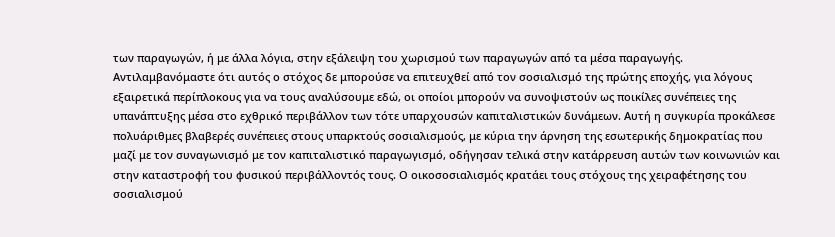των παραγωγών, ή με άλλα λόγια, στην εξάλειψη του χωρισμού των παραγωγών από τα μέσα παραγωγής. Αντιλαμβανόμαστε ότι αυτός ο στόχος δε μπορούσε να επιτευχθεί από τον σοσιαλισμό της πρώτης εποχής, για λόγους εξαιρετικά περίπλοκους για να τους αναλύσουμε εδώ, οι οποίοι μπορούν να συνοψιστούν ως ποικίλες συνέπειες της υπανάπτυξης μέσα στο εχθρικό περιβάλλον των τότε υπαρχουσών καπιταλιστικών δυνάμεων. Αυτή η συγκυρία προκάλεσε πολυάριθμες βλαβερές συνέπειες στους υπαρκτούς σοσιαλισμούς, με κύρια την άρνηση της εσωτερικής δημοκρατίας που μαζί με τον συναγωνισμό με τον καπιταλιστικό παραγωγισμό, οδήγησαν τελικά στην κατάρρευση αυτών των κοινωνιών και στην καταστροφή του φυσικού περιβάλλοντός τους. Ο οικοσοσιαλισμός κρατάει τους στόχους της χειραφέτησης του σοσιαλισμού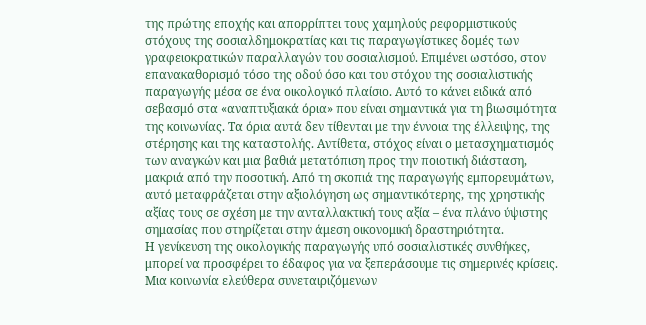της πρώτης εποχής και απορρίπτει τους χαμηλούς ρεφορμιστικούς στόχους της σοσιαλδημοκρατίας και τις παραγωγίστικες δομές των γραφειοκρατικών παραλλαγών του σοσιαλισμού. Επιμένει ωστόσο, στον επανακαθορισμό τόσο της οδού όσο και του στόχου της σοσιαλιστικής παραγωγής μέσα σε ένα οικολογικό πλαίσιο. Αυτό το κάνει ειδικά από σεβασμό στα «αναπτυξιακά όρια» που είναι σημαντικά για τη βιωσιμότητα της κοινωνίας. Τα όρια αυτά δεν τίθενται με την έννοια της έλλειψης, της στέρησης και της καταστολής. Αντίθετα, στόχος είναι ο μετασχηματισμός των αναγκών και μια βαθιά μετατόπιση προς την ποιοτική διάσταση, μακριά από την ποσοτική. Από τη σκοπιά της παραγωγής εμπορευμάτων, αυτό μεταφράζεται στην αξιολόγηση ως σημαντικότερης, της χρηστικής αξίας τους σε σχέση με την ανταλλακτική τους αξία – ένα πλάνο ύψιστης σημασίας που στηρίζεται στην άμεση οικονομική δραστηριότητα.
Η γενίκευση της οικολογικής παραγωγής υπό σοσιαλιστικές συνθήκες, μπορεί να προσφέρει το έδαφος για να ξεπεράσουμε τις σημερινές κρίσεις. Μια κοινωνία ελεύθερα συνεταιριζόμενων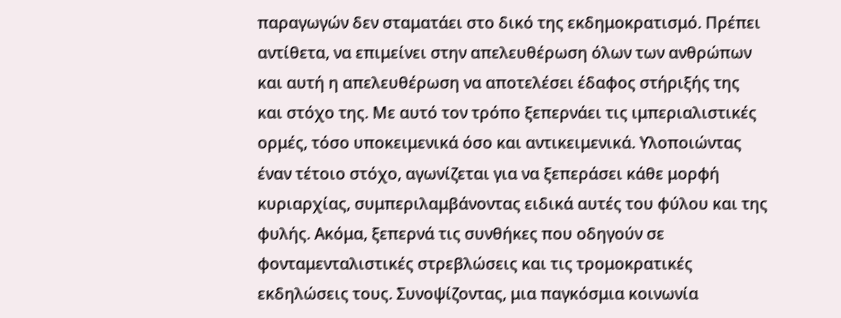παραγωγών δεν σταματάει στο δικό της εκδημοκρατισμό. Πρέπει αντίθετα, να επιμείνει στην απελευθέρωση όλων των ανθρώπων και αυτή η απελευθέρωση να αποτελέσει έδαφος στήριξής της και στόχο της. Με αυτό τον τρόπο ξεπερνάει τις ιμπεριαλιστικές ορμές, τόσο υποκειμενικά όσο και αντικειμενικά. Υλοποιώντας έναν τέτοιο στόχο, αγωνίζεται για να ξεπεράσει κάθε μορφή κυριαρχίας, συμπεριλαμβάνοντας ειδικά αυτές του φύλου και της φυλής. Ακόμα, ξεπερνά τις συνθήκες που οδηγούν σε φονταμενταλιστικές στρεβλώσεις και τις τρομοκρατικές εκδηλώσεις τους. Συνοψίζοντας, μια παγκόσμια κοινωνία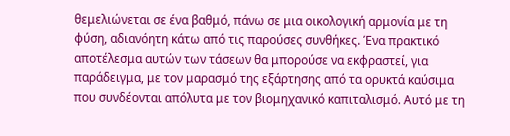θεμελιώνεται σε ένα βαθμό, πάνω σε μια οικολογική αρμονία με τη φύση, αδιανόητη κάτω από τις παρούσες συνθήκες. Ένα πρακτικό αποτέλεσμα αυτών των τάσεων θα μπορούσε να εκφραστεί, για παράδειγμα, με τον μαρασμό της εξάρτησης από τα ορυκτά καύσιμα που συνδέονται απόλυτα με τον βιομηχανικό καπιταλισμό. Αυτό με τη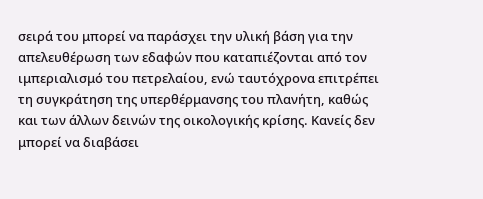σειρά του μπορεί να παράσχει την υλική βάση για την απελευθέρωση των εδαφών που καταπιέζονται από τον ιμπεριαλισμό του πετρελαίου, ενώ ταυτόχρονα επιτρέπει τη συγκράτηση της υπερθέρμανσης του πλανήτη, καθώς και των άλλων δεινών της οικολογικής κρίσης. Κανείς δεν μπορεί να διαβάσει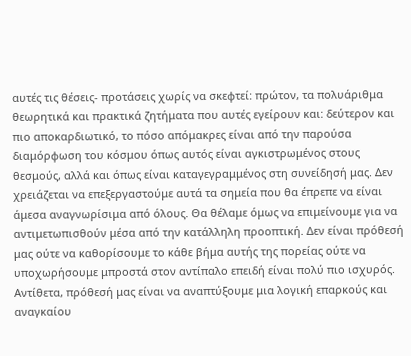αυτές τις θέσεις- προτάσεις χωρίς να σκεφτεί: πρώτον, τα πολυάριθμα θεωρητικά και πρακτικά ζητήματα που αυτές εγείρουν και: δεύτερον και πιο αποκαρδιωτικό, το πόσο απόμακρες είναι από την παρούσα διαμόρφωση του κόσμου όπως αυτός είναι αγκιστρωμένος στους θεσμούς, αλλά και όπως είναι καταγεγραμμένος στη συνείδησή μας. Δεν χρειάζεται να επεξεργαστούμε αυτά τα σημεία που θα έπρεπε να είναι άμεσα αναγνωρίσιμα από όλους. Θα θέλαμε όμως να επιμείνουμε για να αντιμετωπισθούν μέσα από την κατάλληλη προοπτική. Δεν είναι πρόθεσή μας ούτε να καθορίσουμε το κάθε βήμα αυτής της πορείας ούτε να υποχωρήσουμε μπροστά στον αντίπαλο επειδή είναι πολύ πιο ισχυρός. Αντίθετα, πρόθεσή μας είναι να αναπτύξουμε μια λογική επαρκούς και αναγκαίου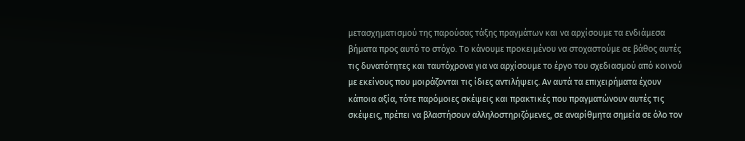μετασχηματισμού της παρούσας τάξης πραγμάτων και να αρχίσουμε τα ενδιάμεσα βήματα προς αυτό το στόχο. Το κάνουμε προκειμένου να στοχαστούμε σε βάθος αυτές τις δυνατότητες και ταυτόχρονα για να αρχίσουμε το έργο του σχεδιασμού από κοινού με εκείνους που μοιράζονται τις ίδιες αντιλήψεις. Αν αυτά τα επιχειρήματα έχουν κάποια αξία, τότε παρόμοιες σκέψεις και πρακτικές που πραγματώνουν αυτές τις σκέψεις, πρέπει να βλαστήσουν αλληλοστηριζόμενες, σε αναρίθμητα σημεία σε όλο τον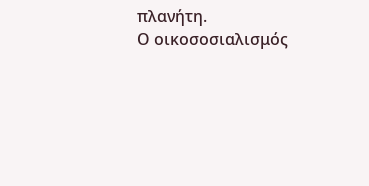πλανήτη.
Ο οικοσοσιαλισμός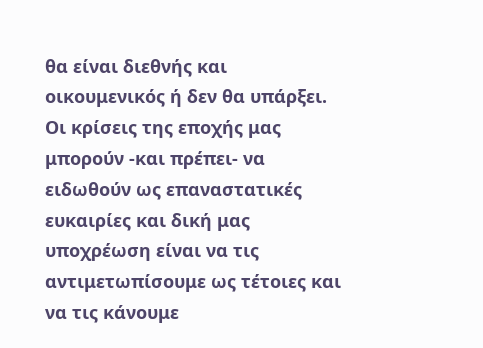θα είναι διεθνής και οικουμενικός ή δεν θα υπάρξει. Οι κρίσεις της εποχής μας μπορούν -και πρέπει- να ειδωθούν ως επαναστατικές ευκαιρίες και δική μας υποχρέωση είναι να τις αντιμετωπίσουμε ως τέτοιες και να τις κάνουμε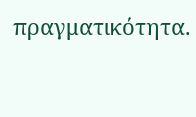πραγματικότητα.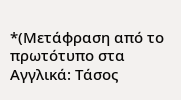*(Μετάφραση από το πρωτότυπο στα Αγγλικά: Τάσος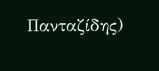Πανταζίδης)